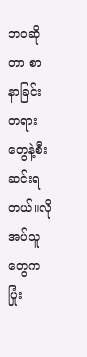ဘဝဆိုတာ စာနာခြင်းတရားတွေနဲ့စီးဆင်းရတယ်။လိုအပ်သူတွေက ပြုံး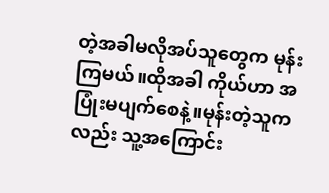တဲ့အခါမလိုအပ်သူတွေက မုန်းကြမယ်။ထိုအခါ ကိုယ်ဟာ အပြုံးမပျက်စေနဲ့။မုန်းတဲ့သူကလည်း သူ့အကြောင်း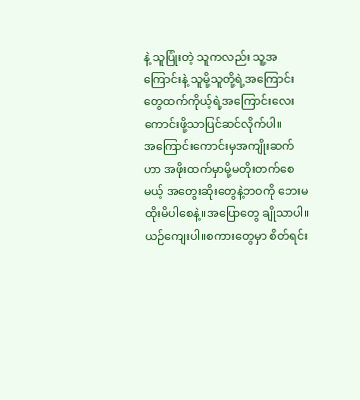နဲ့ သူပြုံးတဲ့ သူကလည်း သူ့အကြောင်းနဲ့ သူမို့သူတို့ရဲ့အကြောင်းတွေထက်ကိုယ့်ရဲ့အကြောင်းလေး ကောင်းဖို့သာပြင်ဆင်လိုက်ပါ။
အကြောင်းကောင်းမှအကျိုးဆက်ဟာ အဖိုးထက်မှာမို့မတိုးတက်စေမယ့် အတွေးဆိုးတွေနဲ့ဘဝကို ဘေးမထိုးမိပါစေနဲ့။အပြောတွေ ချိုသာပါ။ ယဉ်ကျေးပါ။စကားတွေမှာ စိတ်ရင်း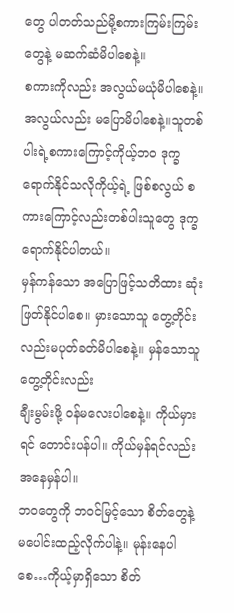တွေ ပါတတ်သည်မို့စကားကြမ်းကြမ်းတွေနဲ့ မဆက်ဆံမိပါစေနဲ့။
စကားကိုလည်း အလွယ်မယုံမိပါစေနဲ့။အလွယ်လည်း မပြောမိပါစေနဲ့။သူတစ်ပါးရဲ့စကားကြောင့်ကိုယ့်ဘဝ ဒုက္ခရောက်နိုင်သလိုကိုယ့်ရဲ့ ဖြစ်စလွယ် စကားကြောင့်လည်းတစ်ပါးသူတွေ ဒုက္ခရောက်နိုင်ပါတယ်။
မှန်ကန်သော အပြောဖြင့်သတိထား ဆုံးဖြတ်နိုင်ပါစေ။ မှားသောသူ တွေ့တိုင်းလည်းမပုတ်ခတ်မိပါစေနဲ့။ မှန်သောသူ တွေ့တိုင်းလည်း
ချီးမွမ်းဖို့ ဝန်မလေးပါစေနဲ့။ ကိုယ်မှားရင် တောင်းပန်ပါ။ ကိုယ်မှန်ရင်လည်း အနေမှန်ပါ။
ဘဝတွေကို ဘဝင်မြင့်သော စိတ်တွေနဲ့ မပေါင်းထည့်လိုက်ပါနဲ့။ မုန်းနေပါစေ…ကိုယ့်မှာရှိသော စိတ်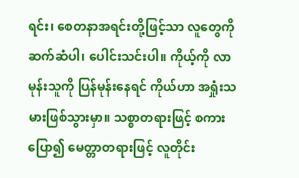ရင်း၊ စေတနာအရင်းတို့ဖြင့်သာ လူတွေကို ဆက်ဆံပါ၊ ပေါင်းသင်းပါ။ ကိုယ့်ကို လာမုန်းသူကို ပြန်မုန်းနေရင် ကိုယ်ဟာ အရှုံးသမားဖြစ်သွားမှာ။ သစ္စာတရားဖြင့် စကားပြော၍ မေတ္တာတရားဖြင့် လူတိုင်း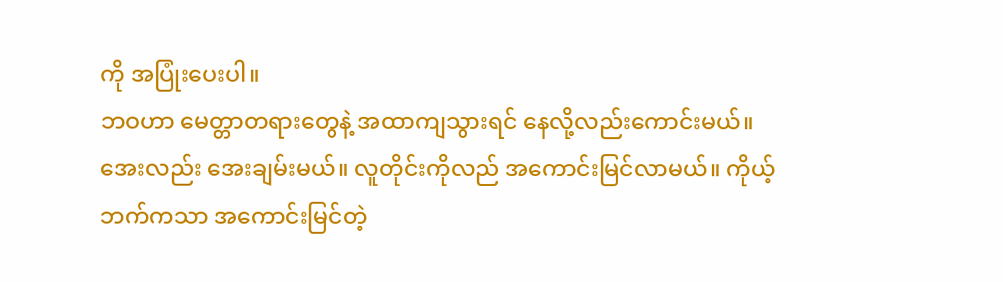ကို အပြုံးပေးပါ။
ဘဝဟာ မေတ္တာတရားတွေနဲ့ အထာကျသွားရင် နေလို့လည်းကောင်းမယ်။ အေးလည်း အေးချမ်းမယ်။ လူတိုင်းကိုလည် အကောင်းမြင်လာမယ်။ ကိုယ့်ဘက်ကသာ အကောင်းမြင်တဲ့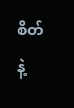စိတ်နဲ့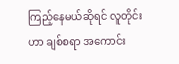ကြည့်နေမယ်ဆိုရင် လူတိုင်းဟာ ချစ်စရာ အကောင်း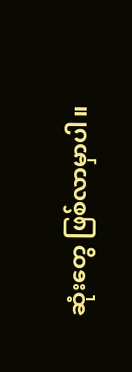ဆုံးတွေ ဖြစ်လာမှာပါ။